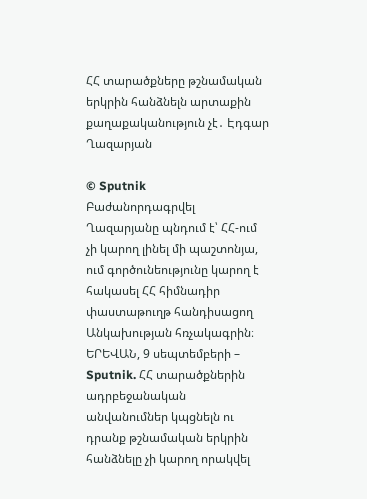ՀՀ տարածքները թշնամական երկրին հանձնելն արտաքին քաղաքականություն չէ․ Էդգար Ղազարյան

© Sputnik
Բաժանորդագրվել
Ղազարյանը պնդում է՝ ՀՀ-ում չի կարող լինել մի պաշտոնյա, ում գործունեությունը կարող է հակասել ՀՀ հիմնադիր փաստաթուղթ հանդիսացող Անկախության հռչակագրին։
ԵՐԵՎԱՆ, 9 սեպտեմբերի – Sputnik. ՀՀ տարածքներին ադրբեջանական անվանումներ կպցնելն ու դրանք թշնամական երկրին հանձնելը չի կարող որակվել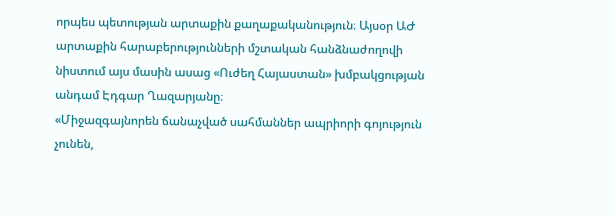որպես պետության արտաքին քաղաքականություն։ Այսօր ԱԺ արտաքին հարաբերությունների մշտական հանձնաժողովի նիստում այս մասին ասաց «Ուժեղ Հայաստան» խմբակցության անդամ Էդգար Ղազարյանը։
«Միջազգայնորեն ճանաչված սահմաններ ապրիորի գոյություն չունեն,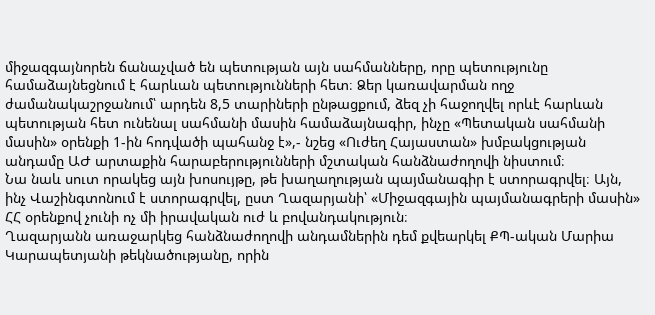միջազգայնորեն ճանաչված են պետության այն սահմանները, որը պետությունը համաձայնեցնում է հարևան պետությունների հետ։ Ձեր կառավարման ողջ ժամանակաշրջանում՝ արդեն 8,5 տարիների ընթացքում, ձեզ չի հաջողվել որևէ հարևան պետության հետ ունենալ սահմանի մասին համաձայնագիր, ինչը «Պետական սահմանի մասին» օրենքի 1-ին հոդվածի պահանջ է»,- նշեց «Ուժեղ Հայաստան» խմբակցության անդամը ԱԺ արտաքին հարաբերությունների մշտական հանձնաժողովի նիստում։
Նա նաև սուտ որակեց այն խոսույթը, թե խաղաղության պայմանագիր է ստորագրվել։ Այն, ինչ Վաշինգտոնում է ստորագրվել, ըստ Ղազարյանի՝ «Միջազգային պայմանագրերի մասին» ՀՀ օրենքով չունի ոչ մի իրավական ուժ և բովանդակություն։
Ղազարյանն առաջարկեց հանձնաժողովի անդամներին դեմ քվեարկել ՔՊ-ական Մարիա Կարապետյանի թեկնածությանը, որին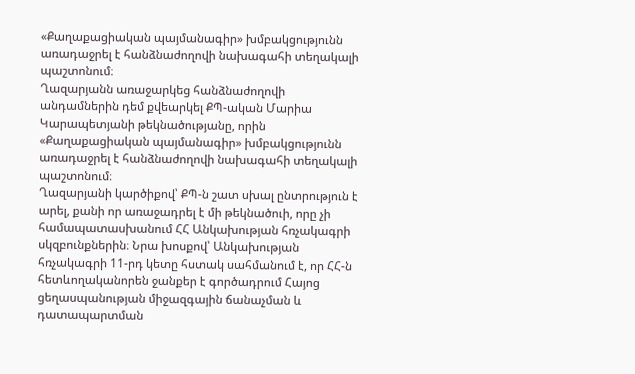«Քաղաքացիական պայմանագիր» խմբակցությունն առադաջրել է հանձնաժողովի նախագահի տեղակալի պաշտոնում։
Ղազարյանն առաջարկեց հանձնաժողովի անդամներին դեմ քվեարկել ՔՊ-ական Մարիա Կարապետյանի թեկնածությանը, որին «Քաղաքացիական պայմանագիր» խմբակցությունն առադաջրել է հանձնաժողովի նախագահի տեղակալի պաշտոնում։
Ղազարյանի կարծիքով՝ ՔՊ-ն շատ սխալ ընտրություն է արել, քանի որ առաջադրել է մի թեկնածուի, որը չի համապատասխանում ՀՀ Անկախության հռչակագրի սկզբունքներին։ Նրա խոսքով՝ Անկախության հռչակագրի 11-րդ կետը հստակ սահմանում է, որ ՀՀ-ն հետևողականորեն ջանքեր է գործադրում Հայոց ցեղասպանության միջազգային ճանաչման և դատապարտման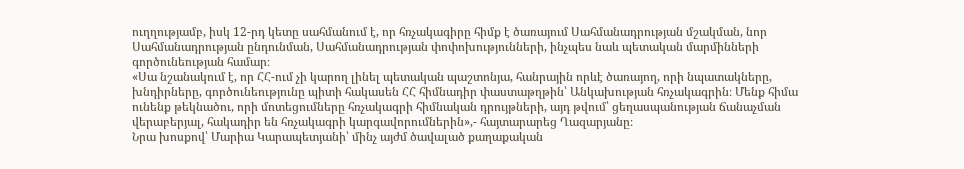ուղղությամբ, իսկ 12-րդ կետը սահմանում է, որ հռչակագիրը հիմք է ծառայում Սահմանադրության մշակման, նոր Սահմանադրության ընդունման, Սահմանադրության փոփոխությունների, ինչպես նաև պետական մարմինների գործունեության համար։
«Սա նշանակում է, որ ՀՀ-ում չի կարող լինել պետական պաշտոնյա, հանրային որևէ ծառայող, որի նպատակները, խնդիրները, գործունեությունը պիտի հակասեն ՀՀ հիմնադիր փաստաթղթին՝ Անկախության հռչակագրին։ Մենք հիմա ունենք թեկնածու, որի մոտեցումները հռչակագրի հիմնական դրույթների, այդ թվում՝ ցեղասպանության ճանաչման վերաբերյալ, հակադիր են հռչակագրի կարգավորումներին»,- հայտարարեց Ղազարյանը։
Նրա խոսքով՝ Մարիա Կարապետյանի՝ մինչ այժմ ծավալած քաղաքական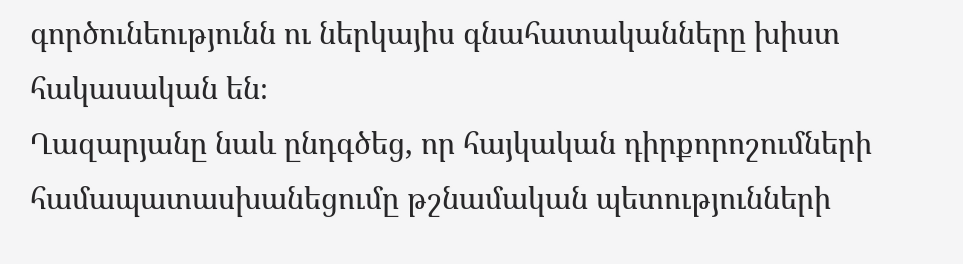գործունեությունն ու ներկայիս գնահատականները խիստ հակասական են։
Ղազարյանը նաև ընդգծեց, որ հայկական դիրքորոշումների համապատասխանեցումը թշնամական պետությունների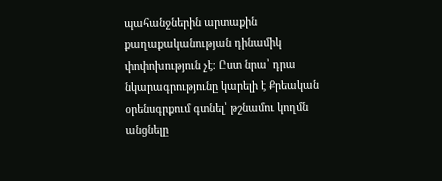պահանջներին արտաքին քաղաքականության դինամիկ փոփոխություն չէ։ Ըստ նրա՝ դրա նկարագրությունը կարելի է Քրեական օրենսգրքում գտնել՝ թշնամու կողմն անցնելը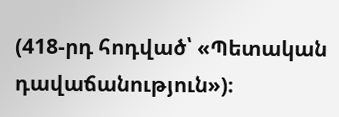(418-րդ հոդված՝ «Պետական դավաճանություն»)։